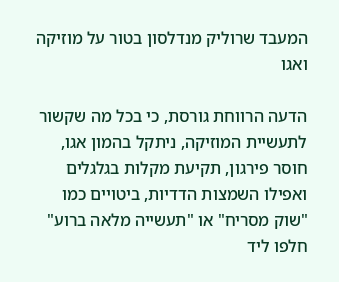המעבד שרוליק מנדלסון בטור על מוזיקה ואגו

הדעה הרווחת גורסת, כי בכל מה שקשור לתעשיית המוזיקה, ניתקל בהמון אגו, חוסר פירגון, תקיעת מקלות בגלגלים ואפילו השמצות הדדיות, ביטויים כמו "שוק מסריח" או "תעשייה מלאה ברוע" חלפו ליד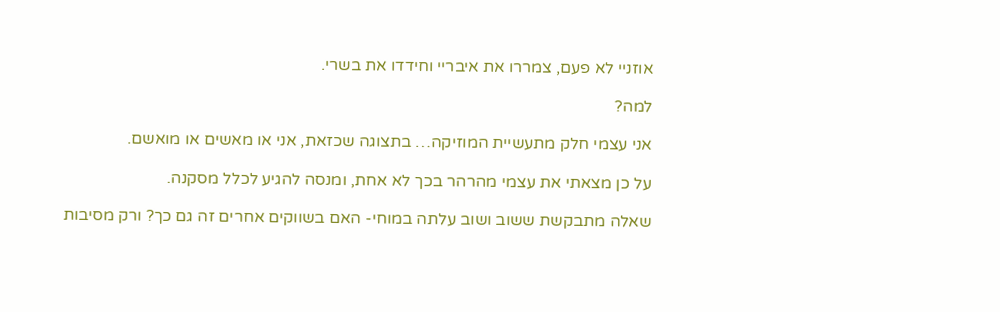אוזניי לא פעם, צמררו את איבריי וחידדו את בשרי.

למה?

אני עצמי חלק מתעשיית המוזיקה… בתצוגה שכזאת, אני או מאשים או מואשם.

על כן מצאתי את עצמי מהרהר בכך לא אחת, ומנסה להגיע לכלל מסקנה.

שאלה מתבקשת ששוב ושוב עלתה במוחי- האם בשווקים אחרים זה גם כך? ורק מסיבות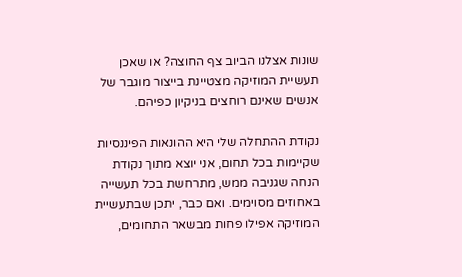שונות אצלנו הביוב צף החוצה? או שאכן תעשיית המוזיקה מצטיינת בייצור מוגבר של אנשים שאינם רוחצים בניקיון כפיהם.

נקודת ההתחלה שלי היא ההונאות הפיננסיות שקיימות בכל תחום, אני יוצא מתוך נקודת הנחה שגניבה ממש, מתרחשת בכל תעשייה באחוזים מסוימים. ואם כבר, יתכן שבתעשיית המוזיקה אפילו פחות מבשאר התחומים,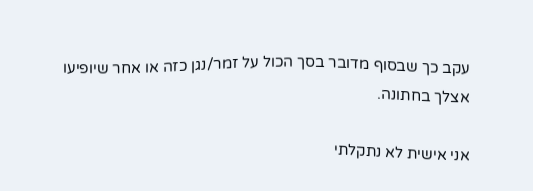עקב כך שבסוף מדובר בסך הכול על זמר/נגן כזה או אחר שיופיעו אצלך בחתונה.

אני אישית לא נתקלתי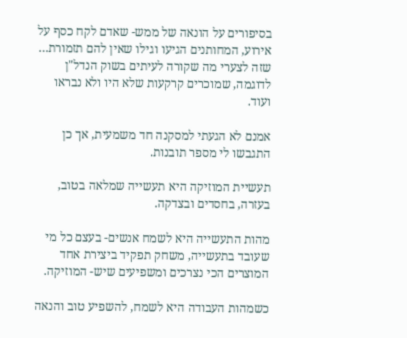בסיפורים על הונאה של ממש- שאדם לקח כסף על אירוע, המחותנים הגיעו וגילו שאין להם תזמורת… שזה לצערי מה שקורה לעיתים בשוק הנדל"ן לדוגמה, שמוכרים קרקעות שלא היו ולא נבראו ועוד.

אמנם לא הגעתי למסקנה חד משמעית, אך כן התגבשו לי מספר תובנות.

תעשיית המוזיקה היא תעשייה שמלאה בטוב, בעזרה, בחסדים ובצדקה.

מהות התעשייה היא לשמח אנשים- בעצם כל מי שעובד בתעשייה, משחק תפקיד ביצירת אחד המוצרים הכי נצרכים ומשפיעים שיש- המוזיקה.

כשמהות העבודה היא לשמח, להשפיע טוב והנאה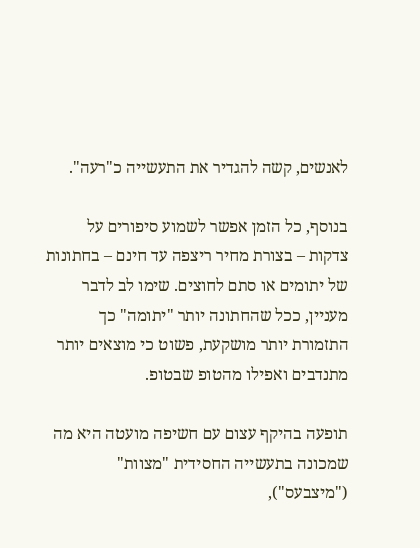לאנשים, קשה להגדיר את התעשייה כ"רעה".

בנוסף, כל הזמן אפשר לשמוע סיפורים על צדקות – בצורת מחיר ריצפה עד חינם – בחתונות של יתומים או סתם לחוצים. שימו לב לדבר מעניין, ככל שהחתונה יותר "יתומה" כך התזמורת יותר מושקעת, פשוט כי מוצאים יותר מתנדבים ואפילו מהטופ שבטופ.

תופעה בהיקף עצום עם חשיפה מועטה היא מה שמכונה בתעשייה החסידית "מצוות" ("מיצבעס"),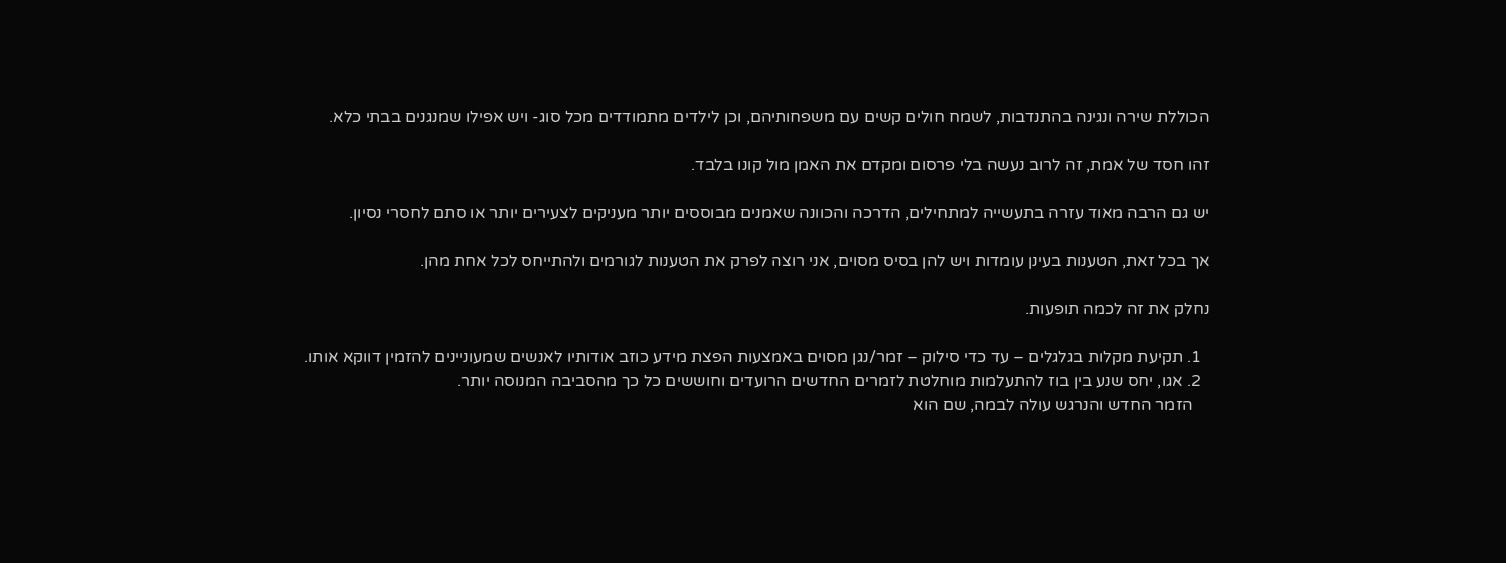הכוללת שירה ונגינה בהתנדבות, לשמח חולים קשים עם משפחותיהם, וכן לילדים מתמודדים מכל סוג- ויש אפילו שמנגנים בבתי כלא.

זהו חסד של אמת, זה לרוב נעשה בלי פרסום ומקדם את האמן מול קונו בלבד.

יש גם הרבה מאוד עזרה בתעשייה למתחילים, הדרכה והכוונה שאמנים מבוססים יותר מעניקים לצעירים יותר או סתם לחסרי נסיון.

אך בכל זאת, הטענות בעינן עומדות ויש להן בסיס מסוים, אני רוצה לפרק את הטענות לגורמים ולהתייחס לכל אחת מהן.

נחלק את זה לכמה תופעות.

  1. תקיעת מקלות בגלגלים – עד כדי סילוק – זמר/נגן מסוים באמצעות הפצת מידע כוזב אודותיו לאנשים שמעוניינים להזמין דווקא אותו.
  2. אגו, יחס שנע בין בוז להתעלמות מוחלטת לזמרים החדשים הרועדים וחוששים כל כך מהסביבה המנוסה יותר.
    הזמר החדש והנרגש עולה לבמה, שם הוא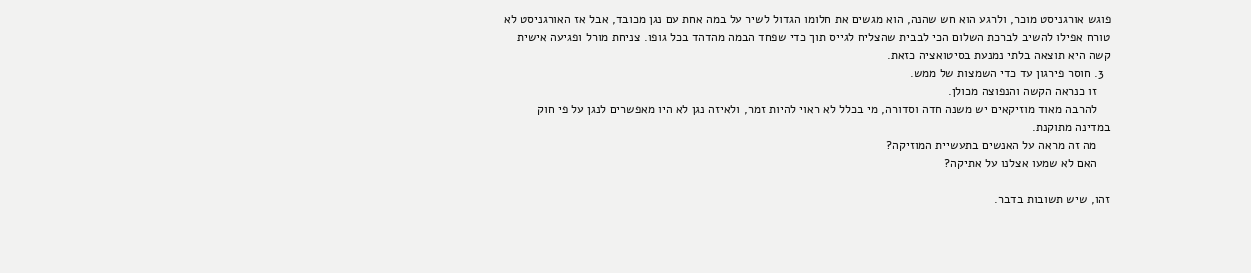פוגש אורגניסט מוכר, ולרגע הוא חש שהנה, הוא מגשים את חלומו הגדול לשיר על במה אחת עם נגן מכובד, אבל אז האורגניסט לא טורח אפילו להשיב לברכת השלום הכי לבבית שהצליח לגייס תוך כדי שפחד הבמה מהדהד בכל גופו. צניחת מורל ופגיעה אישית קשה היא תוצאה בלתי נמנעת בסיטואציה כזאת.
  3. חוסר פירגון עד כדי השמצות של ממש.
    זו כנראה הקשה והנפוצה מכולן.
    להרבה מאוד מוזיקאים יש משנה חדה וסדורה, מי בכלל לא ראוי להיות זמר, ולאיזה נגן לא היו מאפשרים לנגן על פי חוק במדינה מתוקנת.
    מה זה מראה על האנשים בתעשיית המוזיקה?
    האם לא שמעו אצלנו על אתיקה?

זהו, שיש תשובות בדבר.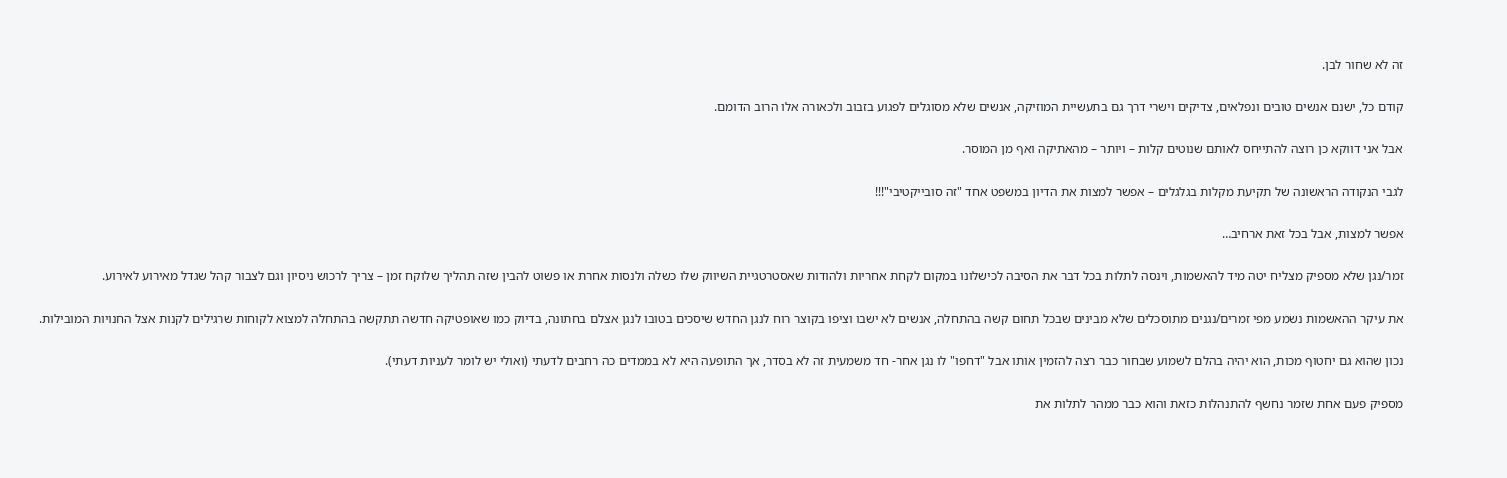זה לא שחור לבן.

קודם כל, ישנם אנשים טובים ונפלאים, צדיקים וישרי דרך גם בתעשיית המוזיקה, אנשים שלא מסוגלים לפגוע בזבוב ולכאורה אלו הרוב הדומם.

אבל אני דווקא כן רוצה להתייחס לאותם שנוטים קלות – ויותר – מהאתיקה ואף מן המוסר.

לגבי הנקודה הראשונה של תקיעת מקלות בגלגלים – אפשר למצות את הדיון במשפט אחד "זה סובייקטיבי"!!!

אפשר למצות, אבל בכל זאת ארחיב…

זמר/נגן שלא מספיק מצליח יטה מיד להאשמות, וינסה לתלות בכל דבר את הסיבה לכישלונו במקום לקחת אחריות ולהודות שאסטרטגיית השיווק שלו כשלה ולנסות אחרת או פשוט להבין שזה תהליך שלוקח זמן – צריך לרכוש ניסיון וגם לצבור קהל שגדל מאירוע לאירוע.

את עיקר ההאשמות נשמע מפי זמרים/נגנים מתוסכלים שלא מבינים שבכל תחום קשה בהתחלה, אנשים לא ישבו וציפו בקוצר רוח לנגן החדש שיסכים בטובו לנגן אצלם בחתונה, בדיוק כמו שאופטיקה חדשה תתקשה בהתחלה למצוא לקוחות שרגילים לקנות אצל החנויות המובילות.

נכון שהוא גם יחטוף מכות, הוא יהיה בהלם לשמוע שבחור כבר רצה להזמין אותו אבל "דחפו" לו נגן אחר- חד משמעית זה לא בסדר, אך התופעה היא לא בממדים כה רחבים לדעתי (ואולי יש לומר לעניות דעתי).

מספיק פעם אחת שזמר נחשף להתנהלות כזאת והוא כבר ממהר לתלות את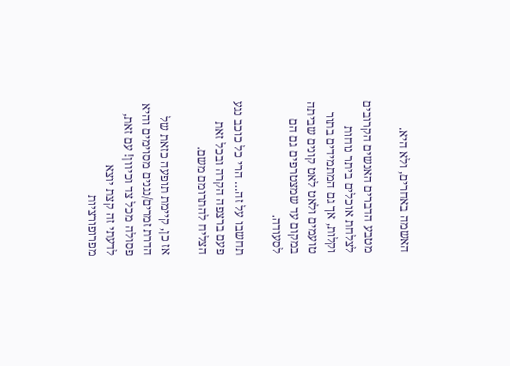האשמה באחרים, ולא היא.

מטבע הדברים האנשים הקרובים לצלחת אוכלים ביתר נוחות וקלות, אך גם המתמידים בתור טועמים ולאט לאט קונים שביתה במקום עד שמצטרפים גם הם לסעודה.

תחשבו על זה… הרי כל כוכב נגע פעם ברצפה הקרה ובכל זאת הצליח להתרומם משם.

אז כן, קיימת תופעה כזאת של הדרת זמרים/נגנים מסוימים והיא פסולה מכל צד וכיוון! עם זאת, לדעתי זה קצת יוצא מפרופורציות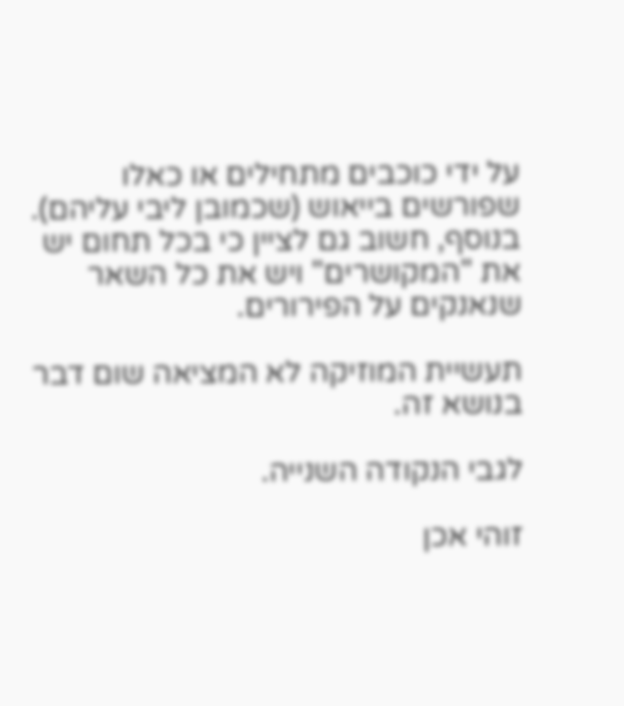על ידי כוכבים מתחילים או כאלו שפורשים בייאוש (שכמובן ליבי עליהם). בנוסף, חשוב גם לציין כי בכל תחום יש את "המקושרים" ויש את כל השאר שנאנקים על הפירורים.

תעשיית המוזיקה לא המציאה שום דבר בנושא זה.

לגבי הנקודה השנייה.

זוהי אכן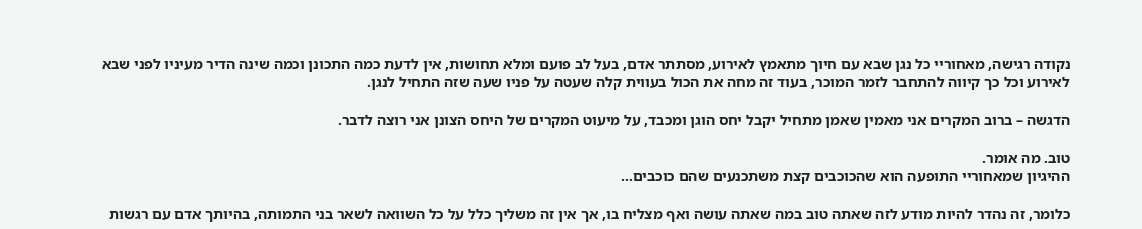נקודה רגישה, מאחוריי כל נגן שבא עם חיוך מתאמץ לאירוע, מסתתר אדם, בעל לב פועם ומלא תחושות, אין לדעת כמה התכונן וכמה שינה הדיר מעיניו לפני שבא לאירוע וכל כך קיווה להתחבר לזמר המוכר, בעוד זה מחה את הכול בעווית קלה שעטה על פניו שעה שזה התחיל לנגן.

הדגשה – ברוב המקרים אני מאמין שאמן מתחיל יקבל יחס הוגן ומכבד, על מיעוט המקרים של היחס הצונן אני רוצה לדבר.

טוב. מה אומר.
ההיגיון שמאחוריי התופעה הוא שהכוכבים קצת משתכנעים שהם כוכבים…

כלומר, זה נהדר להיות מודע לזה שאתה טוב במה שאתה עושה ואף מצליח בו, אך אין זה משליך כלל על כל השוואה לשאר בני התמותה, בהיותך אדם עם רגשות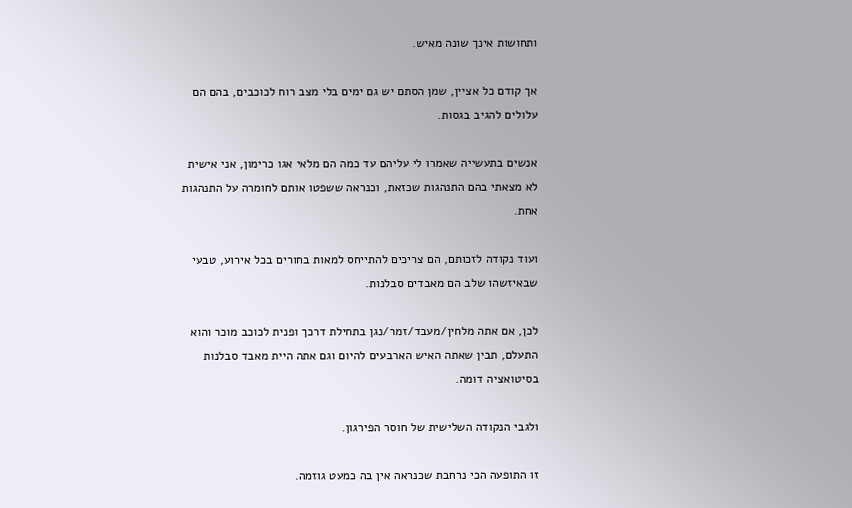ותחושות אינך שונה מאיש.

אך קודם כל אציין, שמן הסתם יש גם ימים בלי מצב רוח לכוכבים, בהם הם עלולים להגיב בגסות.

אנשים בתעשייה שאמרו לי עליהם עד כמה הם מלאי אגו כרימון, אני אישית לא מצאתי בהם התנהגות שכזאת, וכנראה ששפטו אותם לחומרה על התנהגות אחת.

ועוד נקודה לזכותם, הם צריכים להתייחס למאות בחורים בכל אירוע, טבעי שבאיזשהו שלב הם מאבדים סבלנות.

לכן, אם אתה מלחין/מעבד/זמר/נגן בתחילת דרכך ופנית לכוכב מוכר והוא התעלם, תבין שאתה האיש הארבעים להיום וגם אתה היית מאבד סבלנות בסיטואציה דומה.

ולגבי הנקודה השלישית של חוסר הפירגון.

זו התופעה הכי נרחבת שכנראה אין בה כמעט גוזמה.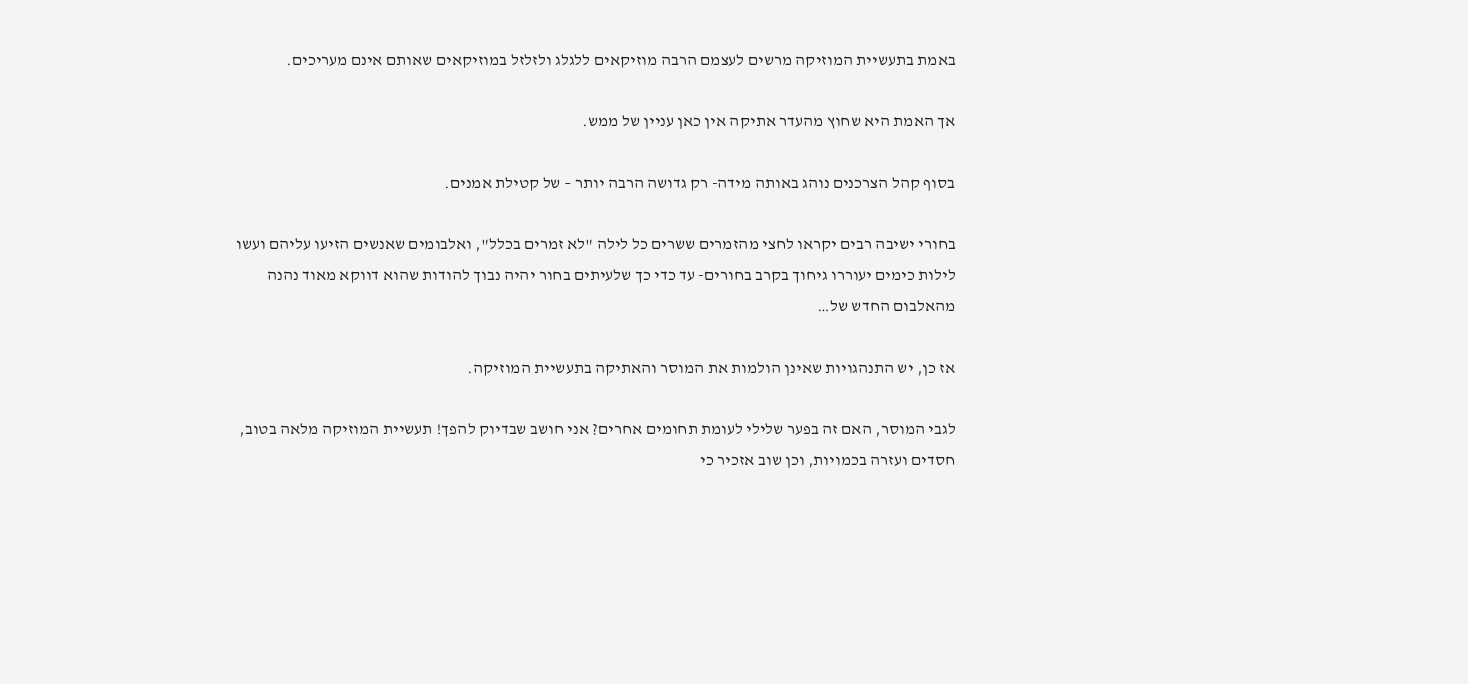באמת בתעשיית המוזיקה מרשים לעצמם הרבה מוזיקאים ללגלג ולזלזל במוזיקאים שאותם אינם מעריכים.

אך האמת היא שחוץ מהעדר אתיקה אין כאן עניין של ממש.

בסוף קהל הצרכנים נוהג באותה מידה- רק גדושה הרבה יותר – של קטילת אמנים.

בחורי ישיבה רבים יקראו לחצי מהזמרים ששרים כל לילה "לא זמרים בכלל", ואלבומים שאנשים הזיעו עליהם ועשו לילות כימים יעוררו גיחוך בקרב בחורים- עד כדי כך שלעיתים בחור יהיה נבוך להודות שהוא דווקא מאוד נהנה מהאלבום החדש של…

אז כן, יש התנהגויות שאינן הולמות את המוסר והאתיקה בתעשיית המוזיקה.

לגבי המוסר, האם זה בפער שלילי לעומת תחומים אחרים? אני חושב שבדיוק להפך! תעשיית המוזיקה מלאה בטוב, חסדים ועזרה בכמויות, וכן שוב אזכיר כי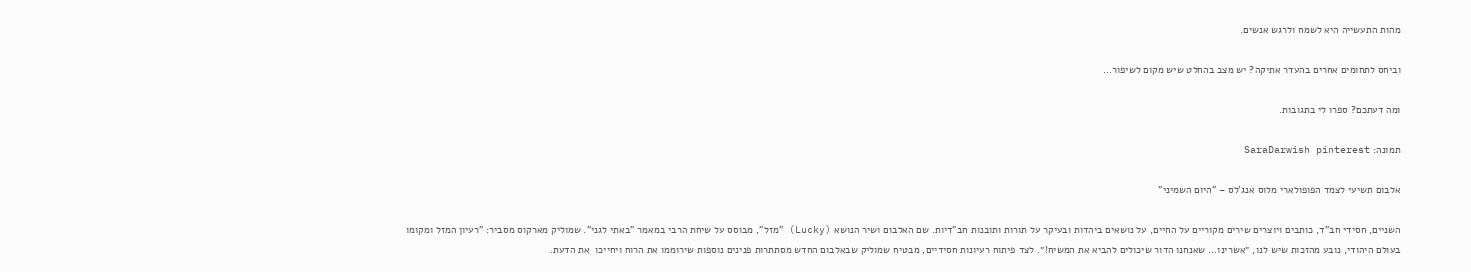מהות התעשייה היא לשמח ולרגש אנשים.

וביחס לתחומים אחרים בהעדר אתיקה? יש מצב בהחלט שיש מקום לשיפור…

ומה דעתכם? ספרו לי בתגובות.

תמונה: SaraDarwish pinterest

אלבום תשיעי לצמד הפופולארי מלוס אנג'לס – "היום השמיני"

השניים, חסידי חב"ד, כותבים ויוצרים שירים מקוריים על החיים, על נושאים ביהדות ובעיקר על תורות ותובנות חב"דיות. שם האלבום ושיר הנושא (Lucky) "מזל", מבוסס על שיחת הרבי במאמר "באתי לגני". שמוליק מארקוס מסביר: "רעיון המזל ומקומו בעולם היהודי, נובע מהזכות שיש לנו, ״אשרינו… שאנחנו הדור שיכולים להביא את המשיח!״. לצד פיתוח רעיונות חסידיים, מבטיח שמוליק שבאלבום החדש מסתתרות פנינים נוספות שירוממו את הרוח ויחייכו  את הדעת.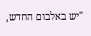"יש באלבום החדש,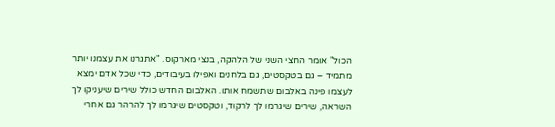הכול" אומר החצי השני של הלהקה, בנצי מארקוס. "אתגרנו את עצמנו יותר מתמיד – גם בטקסטים, גם בלחנים ואפילו בעיבודים, כדי שכל אדם ימצא לעצמו פינה באלבום שתשמח אותו. האלבום החדש כולל שירים שיעניקו לך השראה, שירים שיגרמו לך לרקוד, וטקסטים שיגרמו לך להרהר גם אחרי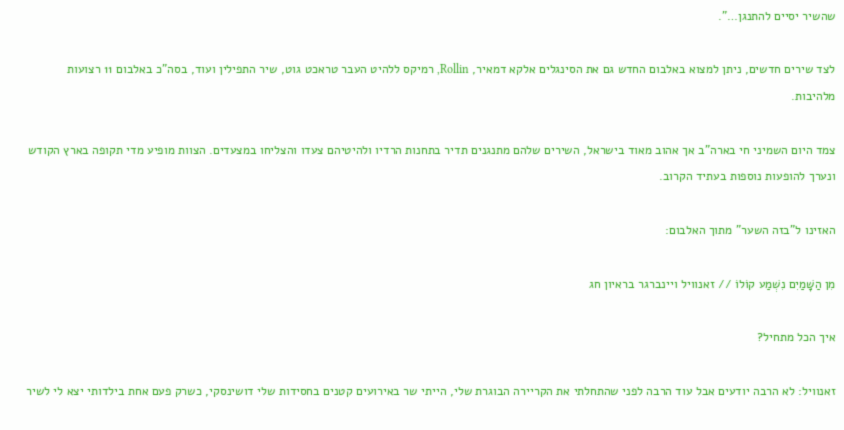שהשיר יסיים להתנגן…".

לצד שירים חדשים, ניתן למצוא באלבום החדש גם את הסינגלים אלקא דמאיר, Rollin, רמיקס ללהיט העבר טראכט גוט, שיר התפילין ועוד, בסה"כ באלבום 11 רצועות מלהיבות.

צמד היום השמיני חי בארה"ב אך אהוב מאוד בישראל, השירים שלהם מתנגנים תדיר בתחנות הרדיו ולהיטיהם צעדו והצליחו במצעדים. הצוות מופיע מדי תקופה בארץ הקודש ונערך להופעות נוספות בעתיד הקרוב.

האזינו ל"בזה השער" מתוך האלבום:

מִן הַשָּׁמַיִם נִשְׁמַע קוֹלוֹ // זאנוויל ויינברגר בראיון חג

איך הכל מתחיל?

זאנוויל: לא הרבה יודעים אבל עוד הרבה לפני שהתחלתי את הקריירה הבוגרת שלי, הייתי שר באירועים קטנים בחסידות שלי דושינסקי, כשרק פעם אחת בילדותי יצא לי לשיר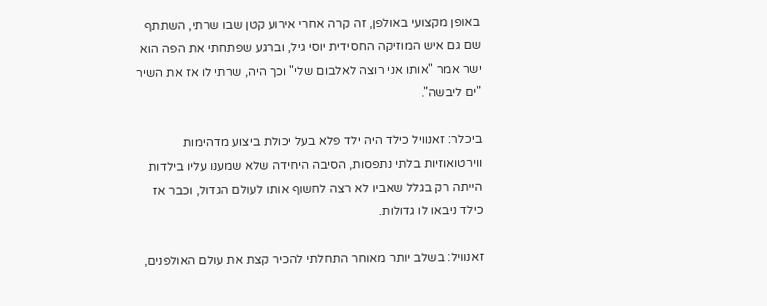באופן מקצועי באולפן, זה קרה אחרי אירוע קטן שבו שרתי, השתתף שם גם איש המוזיקה החסידית יוסי גיל, וברגע שפתחתי את הפה הוא ישר אמר "אותו אני רוצה לאלבום שלי" וכך היה, שרתי לו אז את השיר "ים ליבשה".

ביכלר: זאנוויל כילד היה ילד פלא בעל יכולת ביצוע מדהימות ווירטואוזיות בלתי נתפסות, הסיבה היחידה שלא שמענו עליו בילדות הייתה רק בגלל שאביו לא רצה לחשוף אותו לעולם הגדול, וכבר אז כילד ניבאו לו גדולות.

זאנוויל: בשלב יותר מאוחר התחלתי להכיר קצת את עולם האולפנים,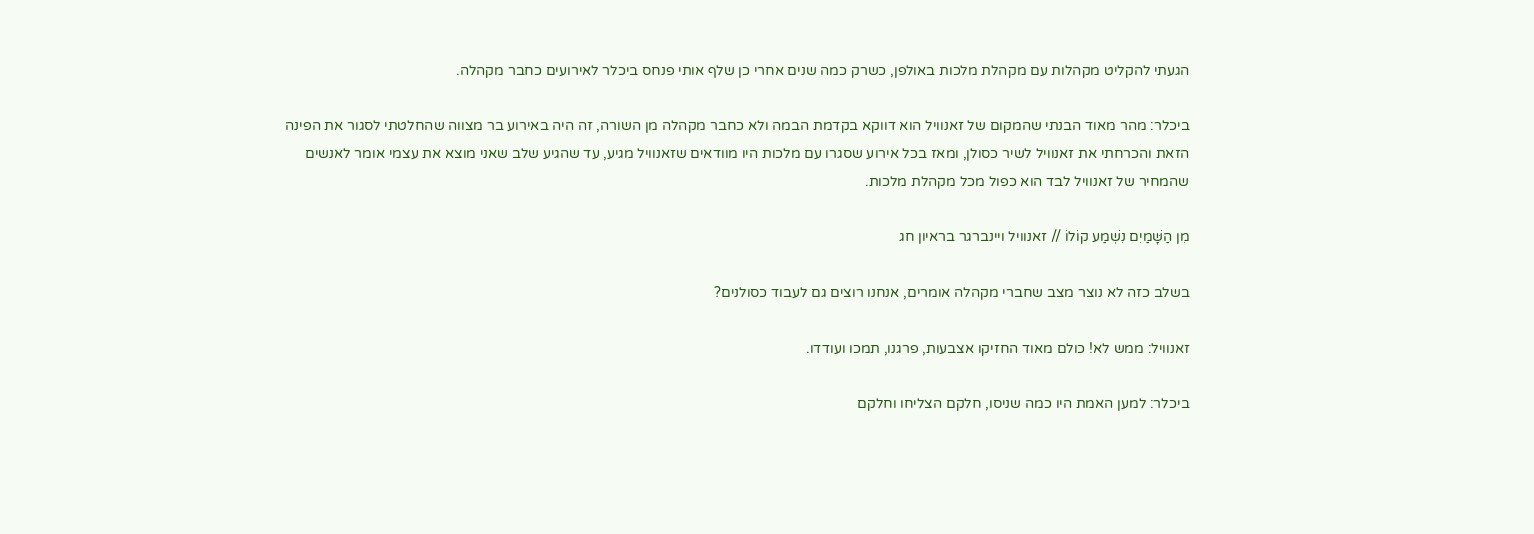הגעתי להקליט מקהלות עם מקהלת מלכות באולפן, כשרק כמה שנים אחרי כן שלף אותי פנחס ביכלר לאירועים כחבר מקהלה.

ביכלר: מהר מאוד הבנתי שהמקום של זאנוויל הוא דווקא בקדמת הבמה ולא כחבר מקהלה מן השורה, זה היה באירוע בר מצווה שהחלטתי לסגור את הפינה הזאת והכרחתי את זאנוויל לשיר כסולן, ומאז בכל אירוע שסגרו עם מלכות היו מוודאים שזאנוויל מגיע, עד שהגיע שלב שאני מוצא את עצמי אומר לאנשים שהמחיר של זאנוויל לבד הוא כפול מכל מקהלת מלכות.

מִן הַשָּׁמַיִם נִשְׁמַע קוֹלוֹ // זאנוויל ויינברגר בראיון חג

בשלב כזה לא נוצר מצב שחברי מקהלה אומרים, אנחנו רוצים גם לעבוד כסולנים?

זאנוויל: ממש לא! כולם מאוד החזיקו אצבעות, פרגנו, תמכו ועודדו.

ביכלר: למען האמת היו כמה שניסו, חלקם הצליחו וחלקם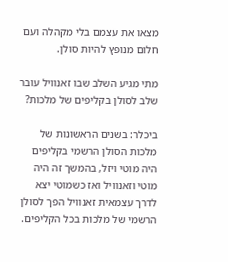מצאו את עצמם בלי מקהלה ועם חלום מנופץ להיות סולן.

מתי מגיע השלב שבו זאנוויל עובר שלב לסולן בקליפים של מלכות?

ביכלר: בשנים הראשונות של מלכות הסולן הרשמי בקליפים היה מוטי ויזל, בהמשך זה היה מוטי וזאנוויל ואז כשמוטי יצא לדרך עצמאית זאנוויל הפך לסולן הרשמי של מלכות בכל הקליפים.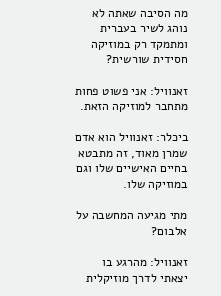מה הסיבה שאתה לא נוהג לשיר בעברית ומתמקד רק במוזיקה חסידית שורשית?

זאנוויל: אני פשוט פחות מתחבר למוזיקה הזאת.

ביכלר: זאנוויל הוא אדם שמרן מאוד, זה מתבטא בחיים האישיים שלו וגם במוזיקה שלו.

מתי מגיעה המחשבה על אלבום?

זאנוויל: מהרגע בו יצאתי לדרך מוזיקלית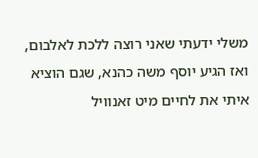משלי ידעתי שאני רוצה ללכת לאלבום, ואז הגיע יוסף משה כהנא, שגם הוציא איתי את לחיים מיט זאנוויל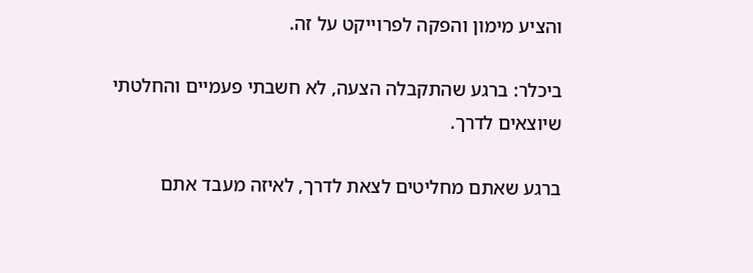והציע מימון והפקה לפרוייקט על זה.

ביכלר: ברגע שהתקבלה הצעה, לא חשבתי פעמיים והחלטתי שיוצאים לדרך.

ברגע שאתם מחליטים לצאת לדרך, לאיזה מעבד אתם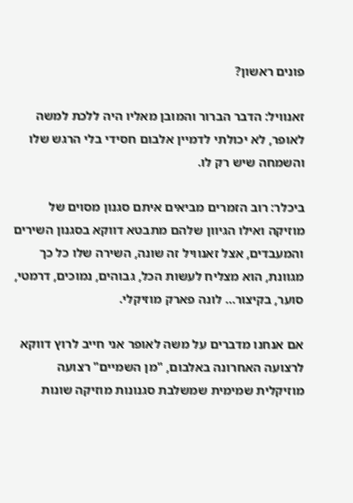פונים ראשון?

זאנוויל: הדבר הברור והמובן מאליו היה ללכת למשה לאופר, לא יכולתי לדמיין אלבום חסידי בלי הרגש שלו והשמחה שיש רק לו.

ביכלר: רוב הזמרים מביאים איתם סגנון מסוים של מוזיקה ואילו הגיוון שלהם מתבטא דווקא בסגנון השירים והמעבדים, אצל זאנוויל זה שונה, השירה שלו כל כך מגוונת, הוא מצליח לעשות הכל, גבוהים, נמוכים, דרמטי, סוער, בקיצור… לונה פארק מוזיקלי.

אם אנחנו מדברים על משה לאופר אני חייב לרוץ דווקא לרצועה האחרונה באלבום, "מן השמיים" רצועה מוזיקלית שמימית שמשלבת סגנונות מוזיקה שונות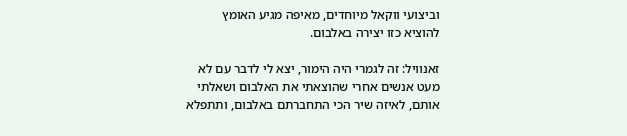וביצועי ווקאל מיוחדים, מאיפה מגיע האומץ להוציא כזו יצירה באלבום.

זאנוויל: זה לגמרי היה הימור, יצא לי לדבר עם לא מעט אנשים אחרי שהוצאתי את האלבום ושאלתי אותם, לאיזה שיר הכי התחברתם באלבום, ותתפלא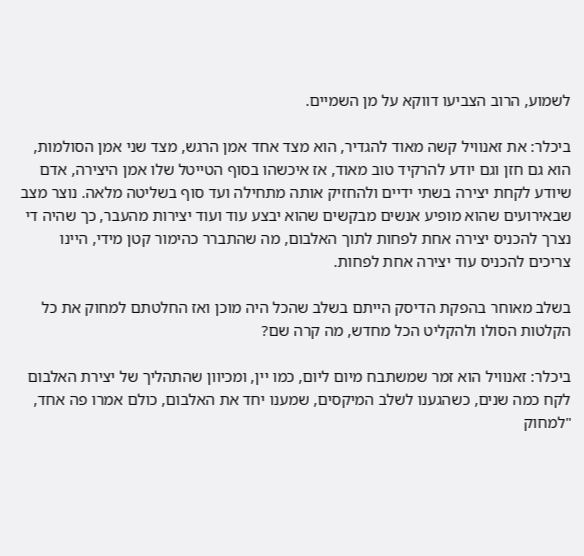לשמוע, הרוב הצביעו דווקא על מן השמיים.

ביכלר: את זאנוויל קשה מאוד להגדיר, הוא מצד אחד אמן הרגש, מצד שני אמן הסולמות, הוא גם חזן וגם יודע להרקיד טוב מאוד, אז איכשהו בסוף הטייטל שלו אמן היצירה, אדם שיודע לקחת יצירה בשתי ידיים ולהחזיק אותה מתחילה ועד סוף בשליטה מלאה. נוצר מצב שבאירועים שהוא מופיע אנשים מבקשים שהוא יבצע עוד ועוד יצירות מהעבר, כך שהיה די נצרך להכניס יצירה אחת לפחות לתוך האלבום, מה שהתברר כהימור קטן מידי, היינו צריכים להכניס עוד יצירה אחת לפחות.

בשלב מאוחר בהפקת הדיסק הייתם בשלב שהכל היה מוכן ואז החלטתם למחוק את כל הקלטות הסולו ולהקליט הכל מחדש, מה קרה שם?

ביכלר: זאנוויל הוא זמר שמשתבח מיום ליום, כמו יין, ומכיוון שהתהליך של יצירת האלבום לקח כמה שנים, כשהגענו לשלב המיקסים, שמענו יחד את האלבום, כולם אמרו פה אחד, "למחוק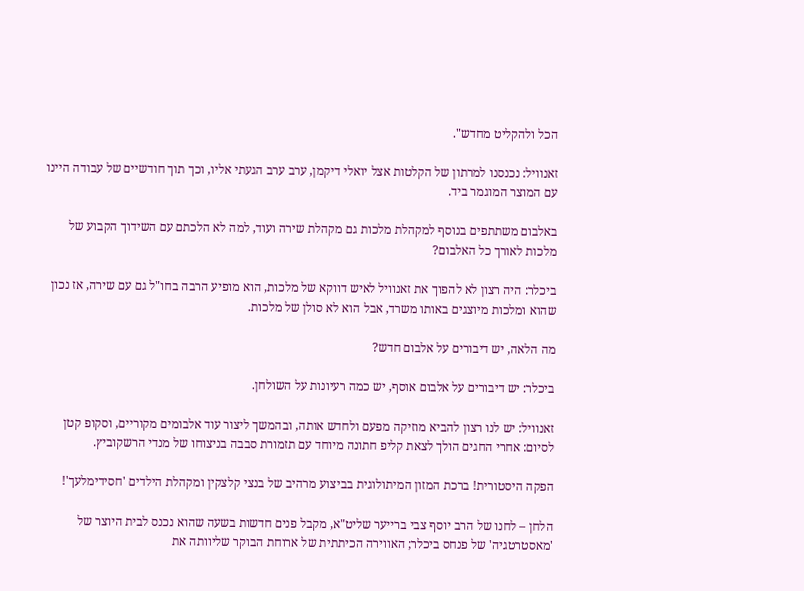הכל ולהקליט מחדש".

זאנוויל: נכנסנו למרתון של הקלטות אצל יואלי דיקמן, ערב ערב הגעתי אליו, וכך תוך חודשיים של עבודה היינו עם המוצר המוגמר ביד.

באלבום משתתפים בנוסף למקהלת מלכות גם מקהלת שירה ועוד, למה לא הלכתם עם השידוך הקבוע של מלכות לאורך כל האלבום?

ביכלר: היה רצון לא להפוך את זאנוויל לאיש דווקא של מלכות, הוא מופיע הרבה בחו"ל גם עם שירה, אז נכון שהוא ומלכות מיוצגים באותו משרד, אבל הוא לא סולן של מלכות.

מה הלאה, יש דיבורים על אלבום חדש?

ביכלר: יש דיבורים על אלבום אוסף, יש כמה רעיונות על השולחן.

זאנוויל: יש לנו רצון להביא מוזיקה מפעם ולחדש אותה, ובהמשך ליצור עוד אלבומים מקוריים, וסקופ קטן לסיום: אחרי החגים הולך לצאת קליפ חתונה מיוחד עם תזמורת סבבה בניצוחו של מנדי הרשקוביץ.

הפקה היסטורית! ברכת המזון המיתולוגית בביצוע מרהיב של בנצי קלצקין ומקהלת הילדים 'חסידימלעך'!

הלחן – לחנו של הרב יוסף צבי ברייער שליט"א, מקבל פנים חדשות בשעה שהוא נכנס לבית היוצר של 'מאסטרטגיה' של פנחס ביכלר; האווירה הכיתתית של ארוחת הבוקר שליוותה את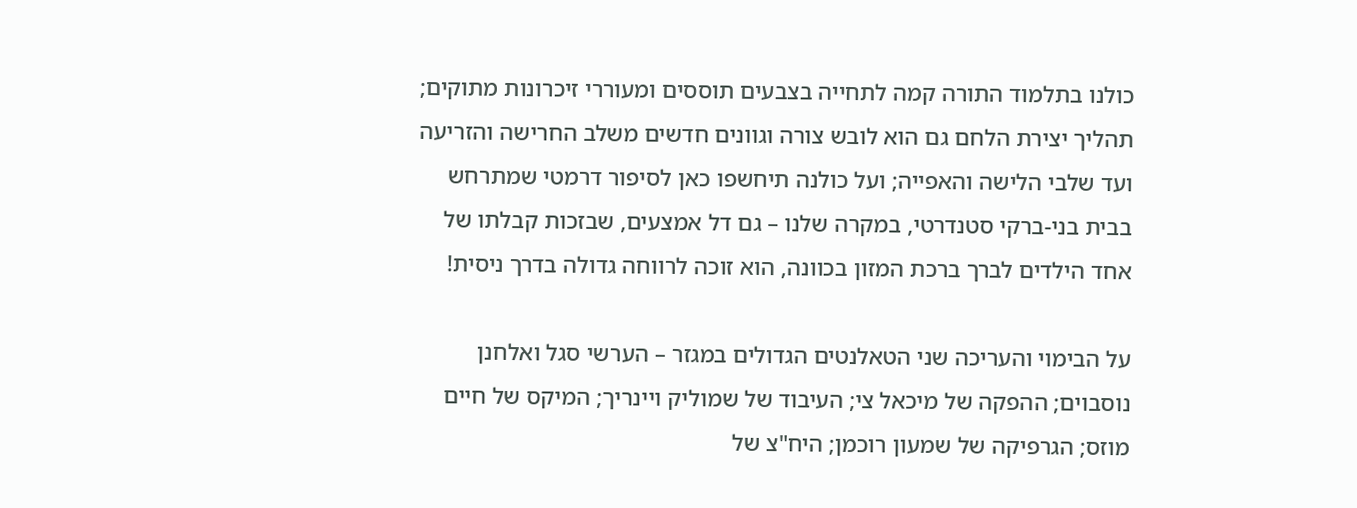כולנו בתלמוד התורה קמה לתחייה בצבעים תוססים ומעוררי זיכרונות מתוקים; תהליך יצירת הלחם גם הוא לובש צורה וגוונים חדשים משלב החרישה והזריעה ועד שלבי הלישה והאפייה; ועל כולנה תיחשפו כאן לסיפור דרמטי שמתרחש בבית בני-ברקי סטנדרטי, במקרה שלנו – גם דל אמצעים, שבזכות קבלתו של אחד הילדים לברך ברכת המזון בכוונה, הוא זוכה לרווחה גדולה בדרך ניסית!

על הבימוי והעריכה שני הטאלנטים הגדולים במגזר – הערשי סגל ואלחנן נוסבוים; ההפקה של מיכאל צי; העיבוד של שמוליק ויינריך; המיקס של חיים מוזס; הגרפיקה של שמעון רוכמן; היח"צ של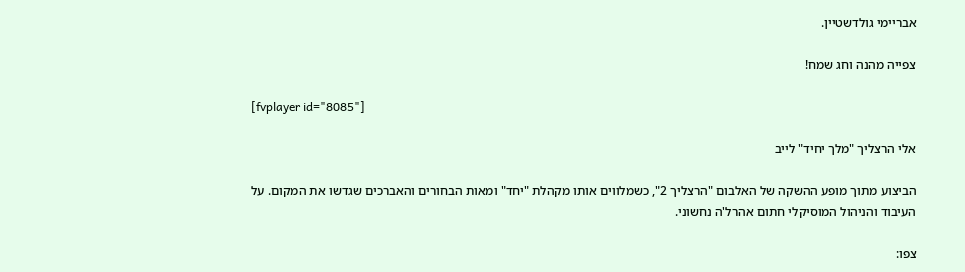אבריימי גולדשטיין.

צפייה מהנה וחג שמח!

[fvplayer id="8085"]

אלי הרצליך "מלך יחיד" לייב

הביצוע מתוך מופע ההשקה של האלבום "הרצליך 2", כשמלווים אותו מקהלת "יחד" ומאות הבחורים והאברכים שגדשו את המקום. על העיבוד והניהול המוסיקלי חתום אהרל'ה נחשוני.

צפו: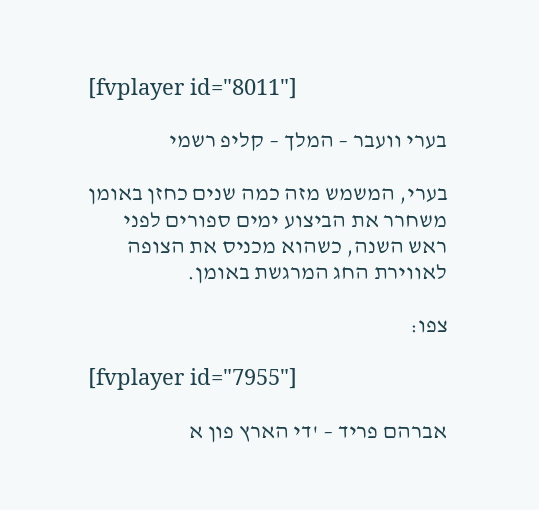[fvplayer id="8011"]

בערי וועבר – המלך – קליפ רשמי

בערי, המשמש מזה כמה שנים כחזן באומן משחרר את הביצוע ימים ספורים לפני ראש השנה, כשהוא מכניס את הצופה לאווירת החג המרגשת באומן.

צפו:

[fvplayer id="7955"]

אברהם פריד – 'די הארץ פון א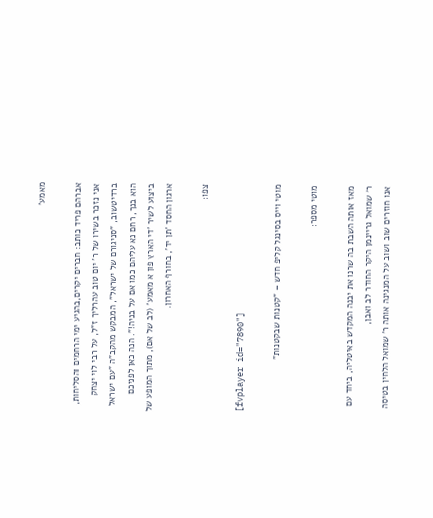מאמע'

אברהם פריד כותב: חברים יקרים,בהגיע ימי הרחמים והסליחות, אני נזכר בשירו של ר' יום טוב עהרליך ז"ל, על רבי לוי יצחק ברדיטשוב, "סניגורם של ישראל", המבקש מהקב"ה "עם ישראל הוא בנך, רחם נא עליהם כמו אם על בניה!". הנה כאן לפניכם ביצוע לשיר 'די הארץ פון א מאמע' (לב של אם), מתוך המופע של ארגון החסד 'תן יד', בחורף האחרון.

צפו:

[fvplayer id="7890"]

מוטי וייס בסינגל קליפ חדש – "קטנות שבקטנות"

מוטי מספר:

מאז אותה השבת בה שרנו את יבנה המקדש באיטליה, ביחד עם ר׳ שמואל גריינמן היקר החודר לב ואבן,
אנו חוזרים שוב ושוב על המנגינה אותה ר’ שמואל הלחין בטיסה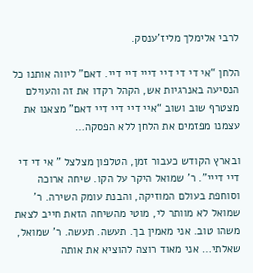לרבי אלימלך מליז’ענסק.

הלחן “אי די די דיי דייי דיי דיי. דאם” ליווה אותנו כל הנסיעה באנרגיות אש, הקהל רקדו את זה והעוילם מצטרף שוב ושוב “איי דיי דיי דיי דאם” מצאנו את עצמנו מפזמים את הלחן ללא הפסקה…

ובארץ הקודש כעבור זמן, הטלפון מצלצל ” אי די די דיי דייי”. ר’ שמואל היקר על הקו. שיחה ארוכה וסוחפת בעולם המוזיקה, והבנת עומק השירה. ר’ שמואל לא מוותר לי, מוטי מהשיחה הזאת חייב לצאת משהו טוב. אני מאמין בך. תעשה. תעשה. ר’ שמואל, שאלתי… אני מאוד רוצה להוציא את אותה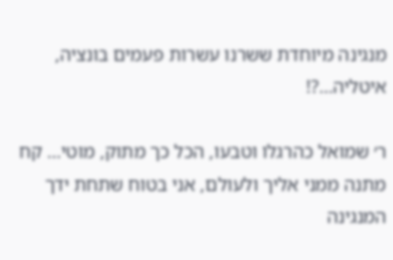מנגינה מיוחדת ששרנו עשרות פעמים בונציה, איטליה…?!

ר׳ שמואל כהרגלו וטבעו, הכל כך מתוק, מוטי… קח מתנה ממני אליך ולעולם, אני בטוח שתחת ידך המנגינה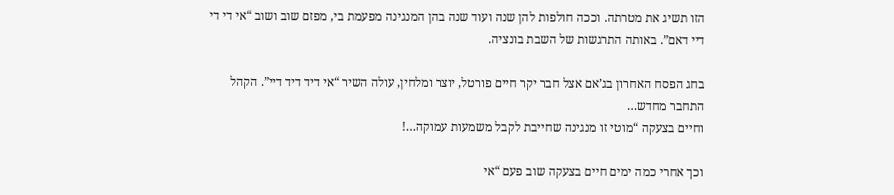הזו תשיג את מטרתה. וככה חולפות להן שנה ועוד שנה בהן המנגינה מפעמת בי, מפזם שוב ושוב “אי די די דיי דאם”. באותה התרגשות של השבת בונציה.

בחג הפסח האחרון בג’אם אצל חבר יקר חיים פורטל, יוצר ומלחין, עולה השיר “אי דיד דיד דיי”. הקהל התחבר מחדש…
וחיים בצעקה “מוטי זו מנגינה שחייבת לקבל משמעות עמוקה…!

וכך אחרי כמה ימים חיים בצעקה שוב פעם “אי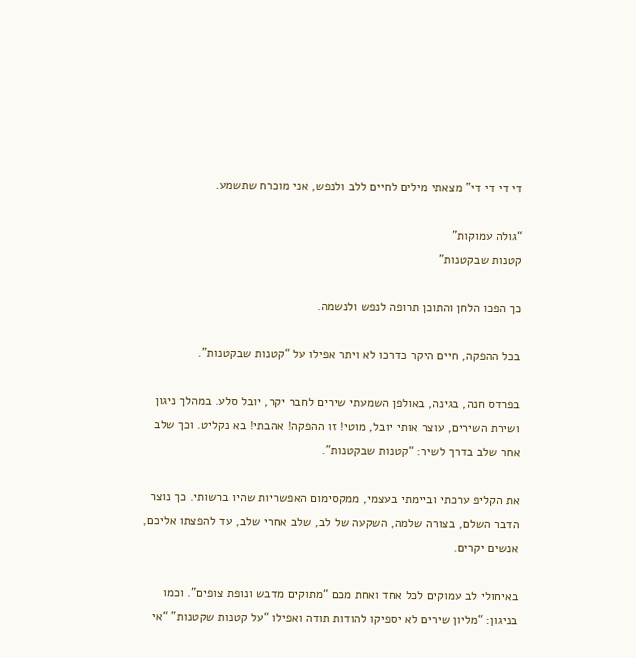די די די די” מצאתי מילים לחיים ללב ולנפש, אני מוכרח שתשמע.

“גולה עמוקות”
קטנות שבקטנות”

כך הפכו הלחן והתוכן תרופה לנפש ולנשמה.

בכל ההפקה, חיים היקר כדרכו לא ויתר אפילו על “קטנות שבקטנות”.

בפרדס חנה, בגינה, באולפן השמעתי שירים לחבר יקר, יובל סלע. במהלך ניגון ושירת השירים, עוצר אותי יובל, מוטי! זו ההפקה! אהבתי! בא נקליט. וכך שלב אחר שלב בדרך לשיר: “קטנות שבקטנות”.

את הקליפ ערכתי וביימתי בעצמי, ממקסימום האפשריות שהיו ברשותי. כך נוצר הדבר השלם, בצורה שלמה, השקעה של לב, שלב אחרי שלב, עד להפצתו אליכם, אנשים יקרים.

באיחולי לב עמוקים לכל אחד ואחת מכם “מתוקים מדבש ונופת צופים”. וכמו בניגון: “מליון שירים לא יספיקו להודות תודה ואפילו “על קטנות שקטנות” “אי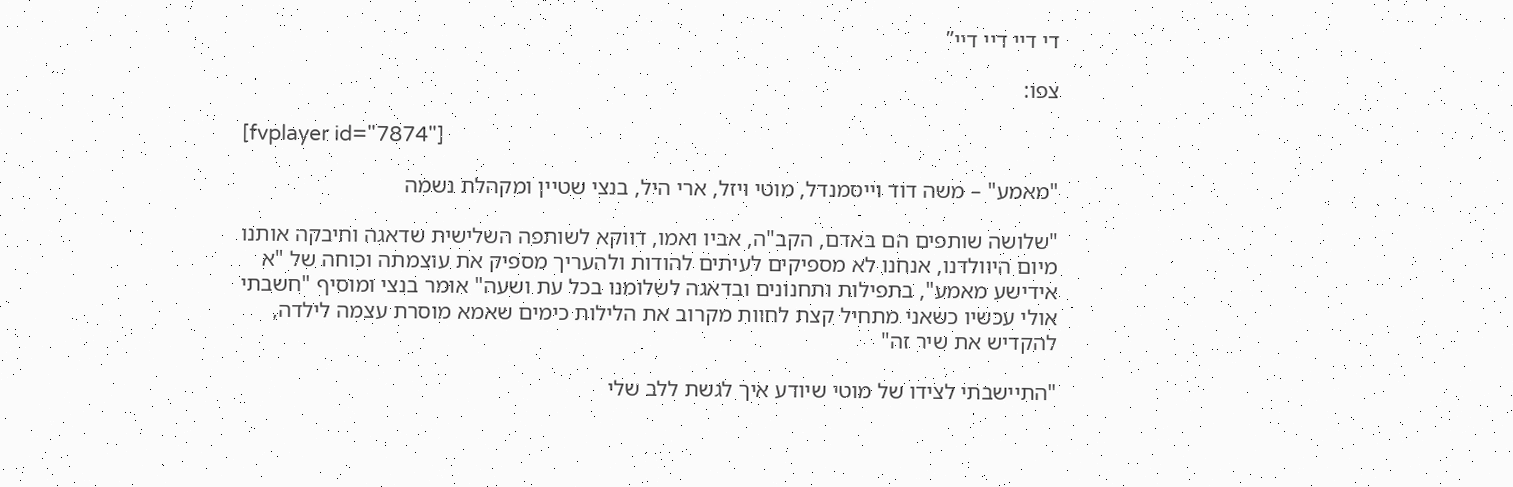די דיי דיי דיי”

צפו:

[fvplayer id="7874"]

"מאמע" – משה דוד וייסמנדל, מוטי ויזל, ארי היל, בנצי שטיין ומקהלת נשמה

"שלושה שותפים הם באדם, הקב"ה, אביו ואמו, דווקא לשותפה השלישית שדאגה וחיבקה אותנו מיום היוולדנו, אנחנו לא מספיקים לעיתים להודות ולהעריך מספיק את עוצמתה וכוחה של "א אידישע מאמע", בתפילות ותחנונים ובדאגה לשלומנו בכל עת ושעה" אומר בנצי ומוסיף "חשבתי אולי עכשיו כשאני מתחיל קצת לחוות מקרוב את הלילות כימים שאמא מוסרת עצמה לילדה, להקדיש את שיר זה"

"התיישבתי לצידו של מוטי שיודע איך לגשת ללב שלי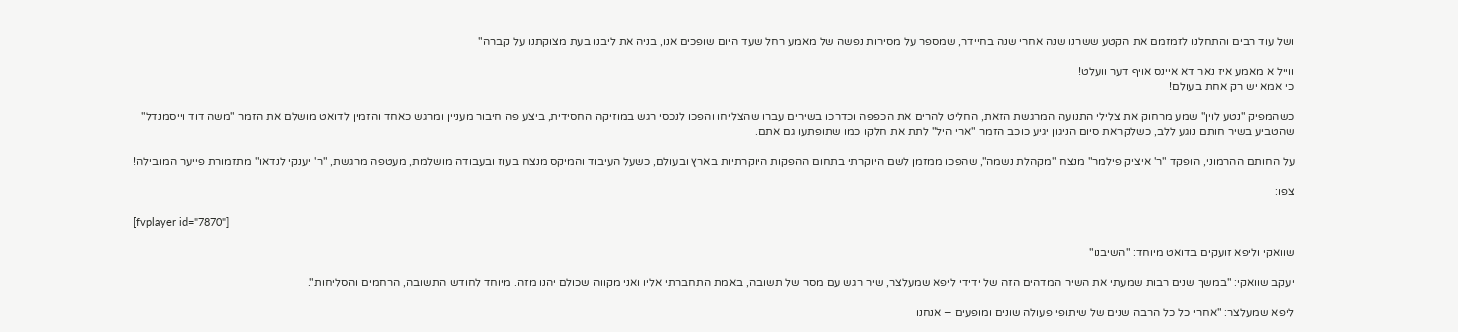ושל עוד רבים והתחלנו לזמזמם את הקטע ששרנו שנה אחרי שנה בחיידר, שמספר על מסירות נפשה של מאמע רחל שעד היום שופכים אנו, בניה את ליבנו בעת מצוקתנו על קברה"

ווייל א מאמע איז נאר דא איינס אויף דער וועלט!
כי אמא יש רק אחת בעולם!

כשהמפיק "נטע לוין" שמע מרחוק את צלילי התנועה המרגשת הזאת, החליט להרים את הכפפה וכדרכו בשירים עברו שהצליחו והפכו לנכסי רגש במוזיקה החסידית, ביצע פה חיבור מעניין ומרגש כאחד והזמין לדואט מושלם את הזמר "משה דוד וייסמנדל" שהטביע בשיר חותם נוגע ללב, כשלקראת סיום הניגון יגיע כוכב הזמר "ארי היל" לתת את חלקו כמו שתופתעו גם אתם.

על החותם ההרמוני, הופקד "ר' איציק פילמר" מנצח "מקהלת נשמה", שהפכו ממזמן לשם היוקרתי בתחום ההפקות היוקרתיות בארץ ובעולם, כשעל העיבוד והמיקס מנצח בעוז ובעבודה מושלמת, מעטפה מרגשת, "ר' יענקי לנדאו" מתזמורת פייער המובילה!

צפו:

[fvplayer id="7870"]

שוואקי וליפא זועקים בדואט מיוחד: "השיבנו"

יעקב שוואקי: "במשך שנים רבות שמעתי את השיר המדהים הזה של ידידי ליפא שמעלצר, שיר רגש עם מסר של תשובה, באמת התחברתי אליו ואני מקווה שכולם יהנו מזה. מיוחד לחודש התשובה, הרחמים והסליחות".

ליפא שמעלצר: "אחרי כל כל הרבה שנים של שיתופי פעולה שונים ומופעים – אנחנו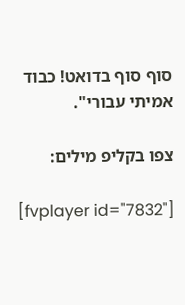סוף סוף בדואט! כבוד אמיתי עבורי".

צפו בקליפ מילים:

[fvplayer id="7832"]